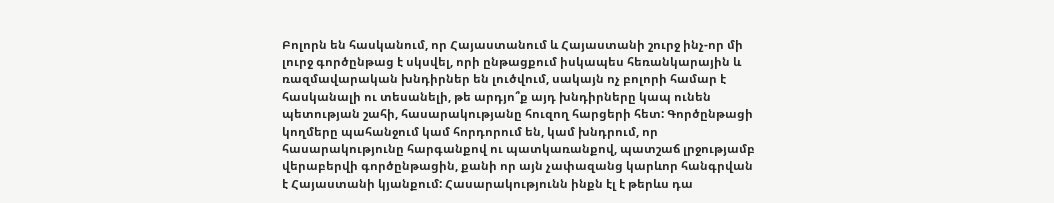Բոլորն են հասկանում, որ Հայաստանում և Հայաստանի շուրջ ինչ-որ մի լուրջ գործընթաց է սկսվել, որի ընթացքում իսկապես հեռանկարային և ռազմավարական խնդիրներ են լուծվում, սակայն ոչ բոլորի համար է հասկանալի ու տեսանելի, թե արդյո՞ք այդ խնդիրները կապ ունեն պետության շահի, հասարակությանը հուզող հարցերի հետ: Գործընթացի կողմերը պահանջում կամ հորդորում են, կամ խնդրում, որ հասարակությունը հարգանքով ու պատկառանքով, պատշաճ լրջությամբ վերաբերվի գործընթացին, քանի որ այն չափազանց կարևոր հանգրվան է Հայաստանի կյանքում: Հասարակությունն ինքն էլ է թերևս դա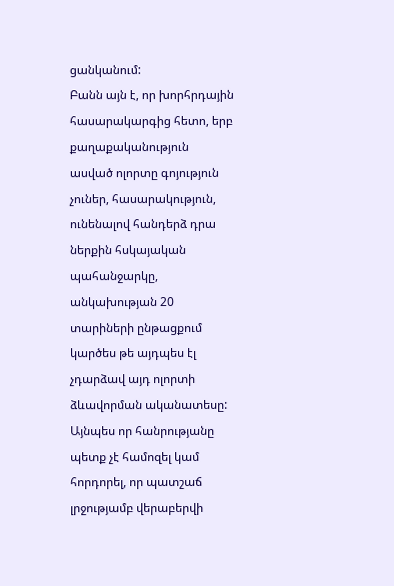ցանկանում:
Բանն այն է, որ խորհրդային հասարակարգից հետո, երբ քաղաքականություն ասված ոլորտը գոյություն չուներ, հասարակություն, ունենալով հանդերձ դրա ներքին հսկայական պահանջարկը, անկախության 20 տարիների ընթացքում կարծես թե այդպես էլ չդարձավ այդ ոլորտի ձևավորման ականատեսը: Այնպես որ հանրությանը պետք չէ համոզել կամ հորդորել, որ պատշաճ լրջությամբ վերաբերվի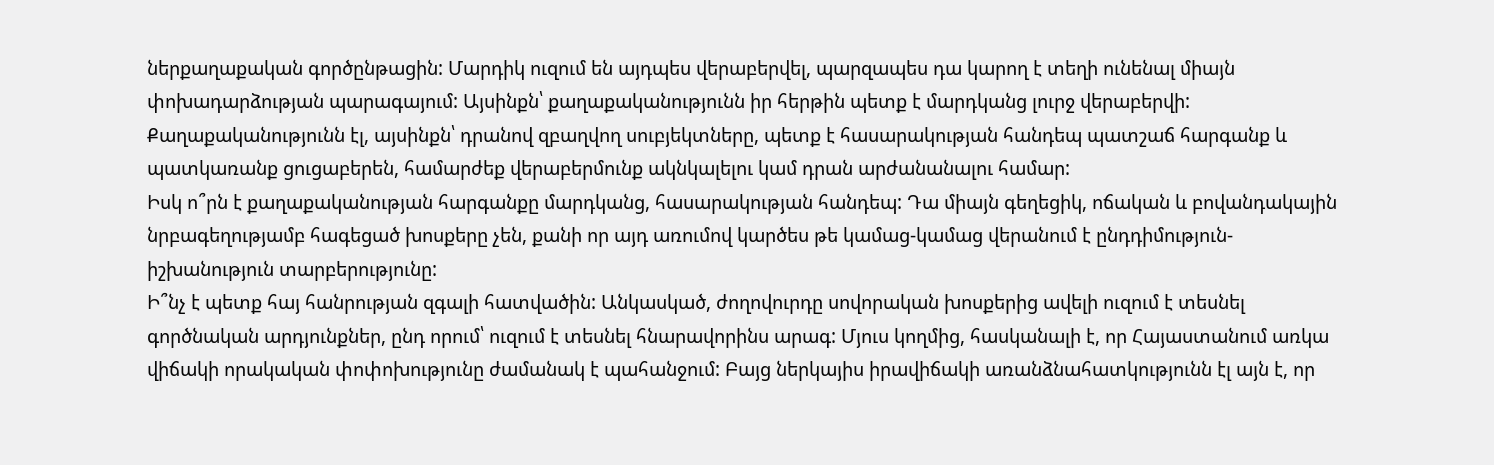ներքաղաքական գործընթացին: Մարդիկ ուզում են այդպես վերաբերվել, պարզապես դա կարող է տեղի ունենալ միայն փոխադարձության պարագայում: Այսինքն՝ քաղաքականությունն իր հերթին պետք է մարդկանց լուրջ վերաբերվի: Քաղաքականությունն էլ, այսինքն՝ դրանով զբաղվող սուբյեկտները, պետք է հասարակության հանդեպ պատշաճ հարգանք և պատկառանք ցուցաբերեն, համարժեք վերաբերմունք ակնկալելու կամ դրան արժանանալու համար:
Իսկ ո՞րն է քաղաքականության հարգանքը մարդկանց, հասարակության հանդեպ: Դա միայն գեղեցիկ, ոճական և բովանդակային նրբագեղությամբ հագեցած խոսքերը չեն, քանի որ այդ առումով կարծես թե կամաց-կամաց վերանում է ընդդիմություն-իշխանություն տարբերությունը:
Ի՞նչ է պետք հայ հանրության զգալի հատվածին: Անկասկած, ժողովուրդը սովորական խոսքերից ավելի ուզում է տեսնել գործնական արդյունքներ, ընդ որում՝ ուզում է տեսնել հնարավորինս արագ: Մյուս կողմից, հասկանալի է, որ Հայաստանում առկա վիճակի որակական փոփոխությունը ժամանակ է պահանջում: Բայց ներկայիս իրավիճակի առանձնահատկությունն էլ այն է, որ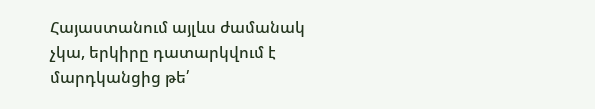Հայաստանում այլևս ժամանակ չկա, երկիրը դատարկվում է մարդկանցից թե՛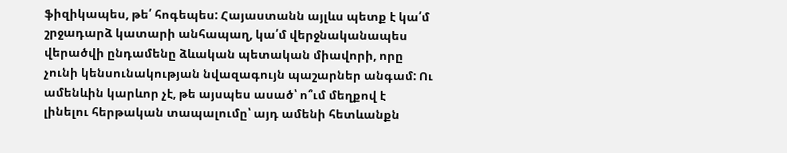ֆիզիկապես, թե՛ հոգեպես: Հայաստանն այլևս պետք է կա՛մ շրջադարձ կատարի անհապաղ, կա՛մ վերջնականապես վերածվի ընդամենը ձևական պետական միավորի, որը չունի կենսունակության նվազագույն պաշարներ անգամ: Ու ամենևին կարևոր չէ, թե այսպես ասած՝ ո՞ւմ մեղքով է լինելու հերթական տապալումը՝ այդ ամենի հետևանքն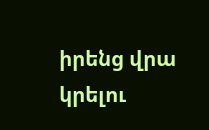իրենց վրա կրելու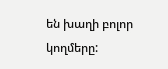են խաղի բոլոր կողմերը: